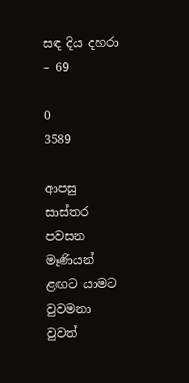සඳ දිය දහරා – 69

0
3589

ආපසු සාස්තර පවසන මෑණියන් ළඟට යාමට වුවමනා වුවත්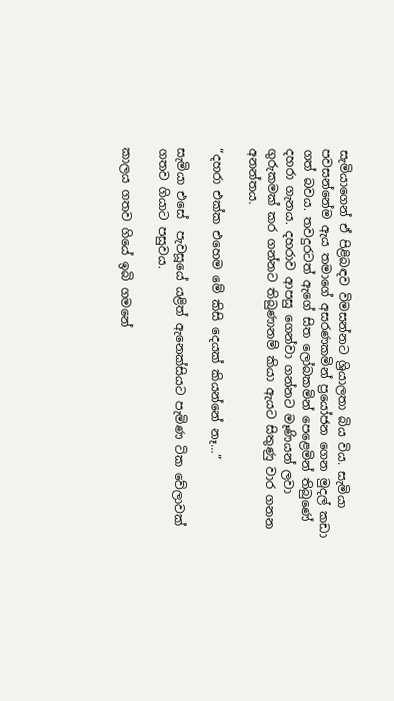සැමියාගෙන් ඒ පිළිබඳව විමසන්නට ශ්‍රියාලතා බිය විය. සැමියා පවසන්නේම ඇය තමාගේ අසරණකමින් ප්‍රයෝජන ගෙන මුදල් කඩා ගත් බවය. තවදුරටත් ඇගේ සිත ලෝබකමින් පෙළෙමින් තිබුණේ දහරා ගැනය. දහරාව ආපසු ගෙන්වා ගන්නට මෑණියන් ලවා ගුරුකමක් කර ගන්නට තිබුණානම් කියා ඇයට සිතුණු වාර ගනන අනන්තය.

“දහරා එක්ක එහෙම මේ කිසි දෙයක් කියන්නේ නෑ…”

සැමියා එසේ  පැවසූයේ යළිත් ඇනෙක්සියට පැමිණ ටික වේලාවක් ගතව ගියාට පසුවය.

කාලය ගතව ගියේ ඉබි ගමනේ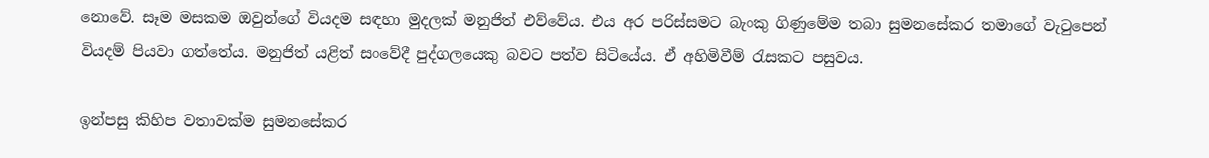නොවේ. සෑම මසකම ඔවුන්ගේ වියදම සඳහා මුදලක් මනුජිත් එව්වේය. එය අර පරිස්සමට බැංකු ගිණුමේම තබා සුමනසේකර තමාගේ වැටුපෙන් වියදම් පියවා ගත්තේය. මනුජිත් යළිත් සංවේදී පුද්ගලයෙකු බවට පත්ව සිටියේය. ඒ අහිමිවීම් රැසකට පසුවය.

ඉන්පසු කිහිප වතාවක්ම සුමනසේකර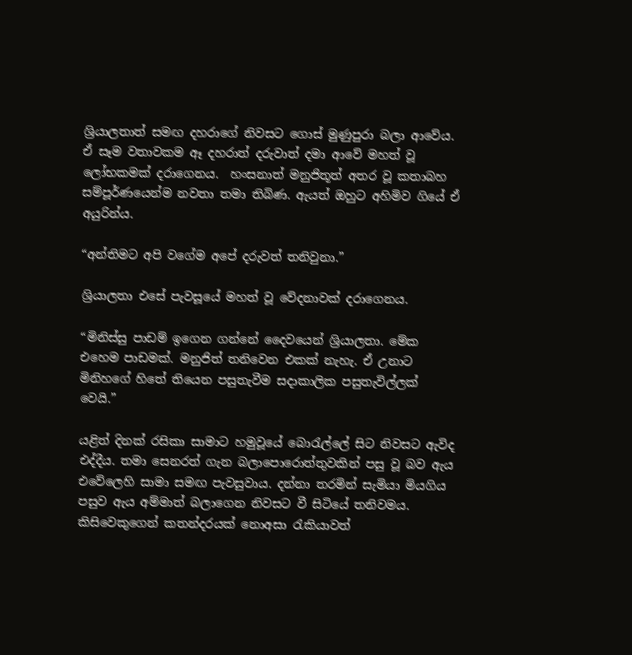ශ්‍රියාලතාත් සමඟ දහරාගේ නිවසට ගොස් මුණුපුරා බලා ආවේය.  ඒ සෑම වතාවකම ඈ දහරාත් දරුවාත් දමා ආවේ මහත් වූ ලෝභකමක් දරාගෙනය.  හංසනාත් මනුජිතූත් අතර වූ කතාබහ සම්පූර්ණයෙන්ම නවතා තමා තිබිණ. ඇයත් ඔහුට අහිමිව ගියේ ඒ අයුරින්ය.

“අන්තිමට අපි වගේම අපේ දරුවත් තනිවුනා.”

ශ්‍රියාලතා එසේ පැවසූයේ මහත් වූ වේදනාවක් දරාගෙනය.

“මිනිස්සු පාඩම් ඉගෙන ගන්නේ දෛවයෙන් ශ්‍රියාලතා. මේක එහෙම පාඩමක්. මනුජිත් තනිවෙන එකක් නැහැ. ඒ උනාට මිනිහගේ හිතේ තියෙන පසුතැවීම සදාකාලික පසුතැවිල්ලක් වෙයි.”

යළිත් දිනක් රසිකා සාමාට හමුවූයේ බොරැල්ලේ සිට නිවසට ඇවිද එද්දීය. තමා සෙනරත් ගැන බලාපොරොත්තුවකින් පසු වූ බව ඇය එවේලෙහි සාමා සමඟ පැවසුවාය. දන්නා තරමින් සැමියා මියගිය පසුව ඇය අම්මාත් බලාගෙන නිවසට වී සිටියේ තනිවමය. කිසිවෙකුගෙන් කතන්දරයක් නොඅසා රැකියාවත්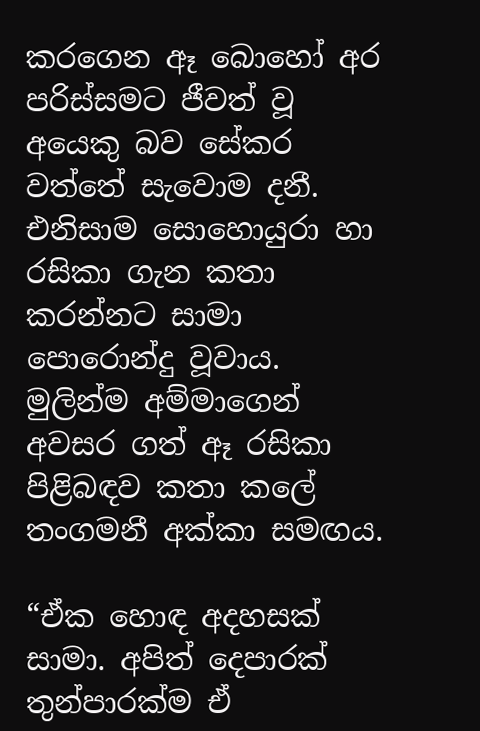කරගෙන ඈ බොහෝ අර පරිස්සමට ජීවත් වූ අයෙකු බව සේකර වත්තේ සැවොම දනී. එනිසාම සොහොයුරා හා රසිකා ගැන කතා කරන්නට සාමා පොරොන්දු වූවාය. මුලින්ම අම්මාගෙන් අවසර ගත් ඈ රසිකා පිළිබඳව කතා කලේ තංගමනී අක්කා සමඟය.

“ඒක හොඳ අදහසක් සාමා. අපිත් දෙපාරක් තුන්පාරක්ම ඒ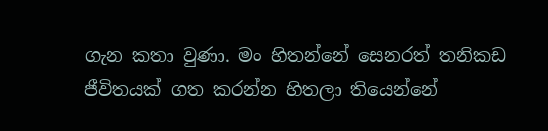ගැන කතා වුණා. මං හිතන්නේ සෙනරත් තනිකඩ ජීවිතයක් ගත කරන්න හිතලා තියෙන්නේ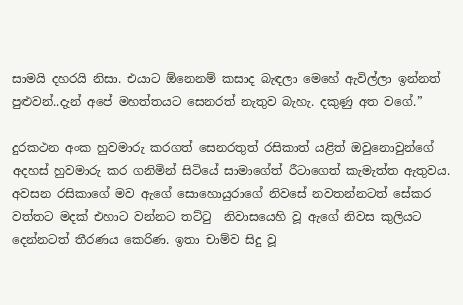සාමයි දහරයි නිසා. එයාට ඕනෙනම් කසාද බැඳලා මෙහේ ඇවිල්ලා ඉන්නත් පුළුවන්..දැන් අපේ මහත්තයට සෙනරත් නැතුව බැහැ. දකුණු අත වගේ.”

දුරකථන අංක හුවමාරු කරගත් සෙනරතුත් රසිකාත් යළිත් ඔවුනොවුන්ගේ අදහස් හුවමාරු කර ගනිමින් සිටියේ සාමාගේත් රීටාගෙත් කැමැත්ත ඇතුවය. අවසන රසිකාගේ මව ඇගේ සොහොයුරාගේ නිවසේ නවතන්නටත් සේකර වත්තට මදක් එහාට වන්නට තට්ටු  නිවාසයෙහි වූ ඇගේ නිවස කුලියට දෙන්නටත් තීරණය කෙරිණ. ඉතා චාම්ව සිදු වූ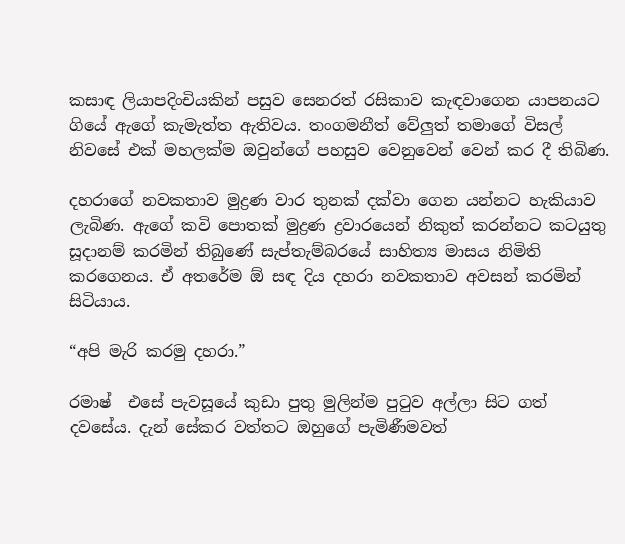කසාඳ ලියාපදිංචියකින් පසුව සෙනරත් රසිකාව කැඳවාගෙන යාපනයට ගියේ ඇගේ කැමැත්ත ඇතිවය. තංගමනීත් වේලුත් තමාගේ විසල් නිවසේ එක් මහලක්ම ඔවුන්ගේ පහසුව වෙනුවෙන් වෙන් කර දී තිබිණ.

දහරාගේ නවකතාව මුද්‍රණ වාර තුනක් දක්වා ගෙන යන්නට හැකියාව ලැබිණ. ඇගේ කවි පොතක් මුද්‍රණ ද්‍රවාරයෙන් නිකුත් කරන්නට කටයුතු සූදානම් කරමින් තිබුණේ සැප්තැම්බරයේ සාහිත්‍ය මාසය නිමිති කරගෙනය. ඒ අතරේම ඕ සඳ දිය දහරා නවකතාව අවසන් කරමින් සිටියාය.

“අපි මැරි කරමු දහරා.”

රමාෂ්  එසේ පැවසූයේ කුඩා පුතු මුලින්ම පුටුව අල්ලා සිට ගත් දවසේය. දැන් සේකර වත්තට ඔහුගේ පැමිණීමවත්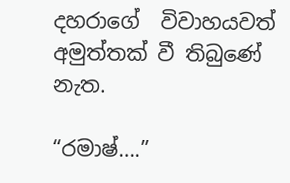දහරාගේ  විවාහයවත් අමුත්තක් වී තිබුණේ නැත.

“රමාෂ්….”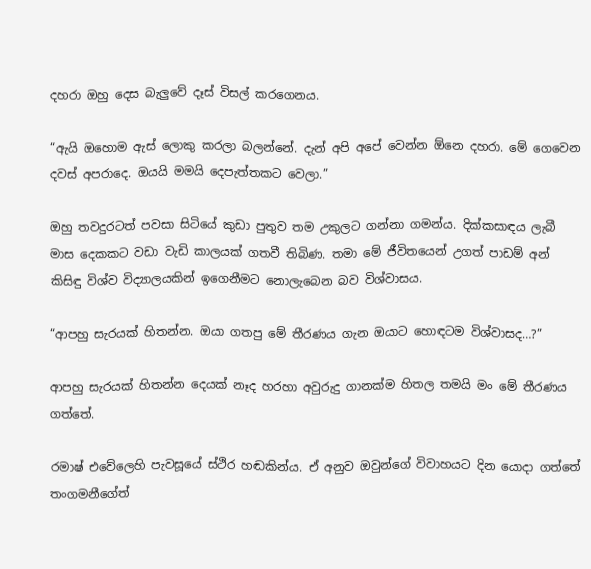දහරා ඔහු දෙස බැලුවේ දෑස් විසල් කරගෙනය.

“ඇයි ඔහොම ඇස් ලොකු කරලා බලන්නේ. දැන් අපි අපේ වෙන්න ඕනෙ දහරා. මේ ගෙවෙන දවස් අපරාදෙ. ඔයයි මමයි දෙපැත්තකට වෙලා.”

ඔහු තවදුරටත් පවසා සිටියේ කුඩා පුතුව තම උකුලට ගන්නා ගමන්ය. දික්කසාඳය ලැබී මාස දෙකකට වඩා වැඩි කාලයක් ගතවී තිබිණ. තමා මේ ජීවිතයෙන් උගත් පාඩම් අන් කිසිඳු විශ්ව විද්‍යාලයකින් ඉගෙනීමට නොලැබෙන බව විශ්වාසය.

“ආපහු සැරයක් හිතන්න. ඔයා ගතපු මේ තීරණය ගැන ඔයාට හොඳටම විශ්වාසද…?”

ආපහු සැරයක් හිතන්න දෙයක් නෑද හරහා අවුරුදු ගානක්ම හිතල තමයි මං මේ තීරණය ගත්තේ.

රමාෂ් එවේලෙහි පැවසූයේ ස්ථිර හඬකින්ය. ඒ අනුව ඔවුන්ගේ විවාහයට දින යොදා ගත්තේ තංගමනීගේත්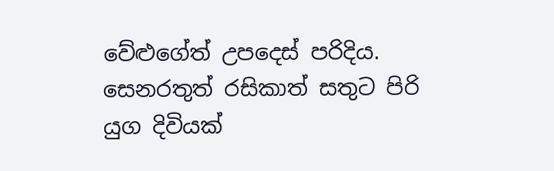වේළුගේත් උපදෙස් පරිදිය. සෙනරතුත් රසිකාත් සතුට පිරි යුග දිවියක්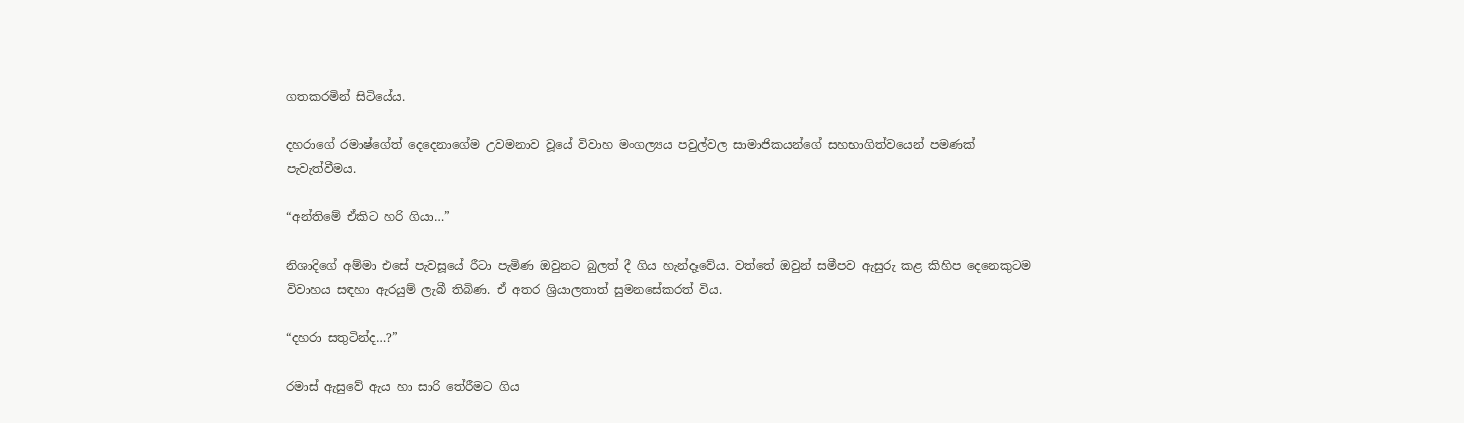ගතකරමින් සිටියේය.

දහරාගේ රමාෂ්ගේත් දෙදෙනාගේම උවමනාව වූයේ විවාහ මංගල්‍යය පවුල්වල සාමාජිකයන්ගේ සහභාගිත්වයෙන් පමණක් පැවැත්වීමය.

“අන්තිමේ ඒකිට හරි ගියා…”

නිශාදිගේ අම්මා එසේ පැවසූයේ රීටා පැමිණ ඔවුනට බුලත් දී ගිය හැන්දෑවේය. වත්තේ ඔවුන් සමීපව ඇසුරු කළ කිහිප දෙනෙකුටම විවාහය සඳහා ඇරයුම් ලැබී තිබිණ. ඒ අතර ශ්‍රියාලතාත් සුමනසේකරත් විය.

“දහරා සතුටින්ද…?”

රමාස් ඇසුවේ ඇය හා සාරි තේරීමට ගිය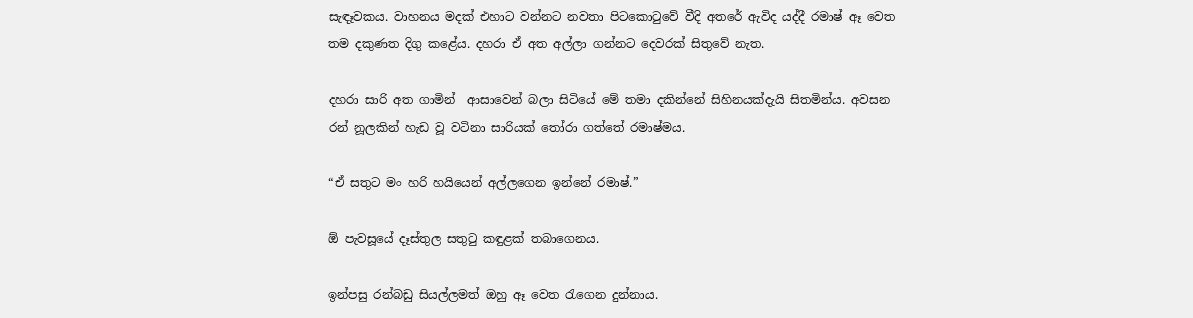සැඳෑවකය. වාහනය මදක් එහාට වන්නට නවතා පිටකොටුවේ වීදි අතරේ ඇවිද යද්දී රමාෂ් ඈ වෙත තම දකුණත දිගු කළේය. දහරා ඒ අත අල්ලා ගන්නට දෙවරක් සිතුවේ නැත.

දහරා සාරි අත ගාමින්  ආසාවෙන් බලා සිටියේ මේ තමා දකින්නේ සිහිනයක්දැයි සිතමින්ය. අවසන රන් නූලකින් හැඩ වූ වටිනා සාරියක් තෝරා ගත්තේ රමාෂ්මය.

“ඒ සතුට මං හරි හයියෙන් අල්ලගෙන ඉන්නේ රමාෂ්.”

ඕ පැවසූයේ දෑස්තුල සතුටු කඳුළක් තබාගෙනය.

ඉන්පසු රන්බඩු සියල්ලමත් ඔහු ඈ වෙත රැගෙන දුන්නාය.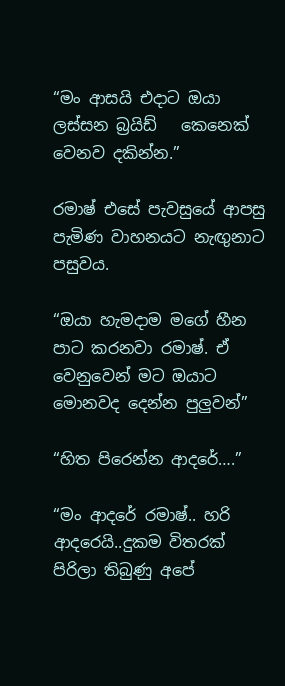“මං ආසයි එදාට ඔයා ලස්සන බ්‍රයිඩ්   කෙනෙක් වෙනව දකින්න.”

රමාෂ් එසේ පැවසුයේ ආපසු පැමිණ වාහනයට නැඟුනාට පසුවය.

“ඔයා හැමදාම මගේ හීන පාට කරනවා රමාෂ්. ඒ වෙනුවෙන් මට ඔයාට මොනවද දෙන්න පුලුවන්”

“හිත පිරෙන්න ආදරේ….”

“මං ආදරේ රමාෂ්.. හරි ආදරෙයි..දුකම විතරක් පිරිලා තිබුණු අපේ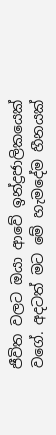ජීවිත වලට ඔයා ආවේ ඉන්ද්‍රජාලිකයෙක් වගේ. අදටත් මට මේ හැමදේම හීනයක්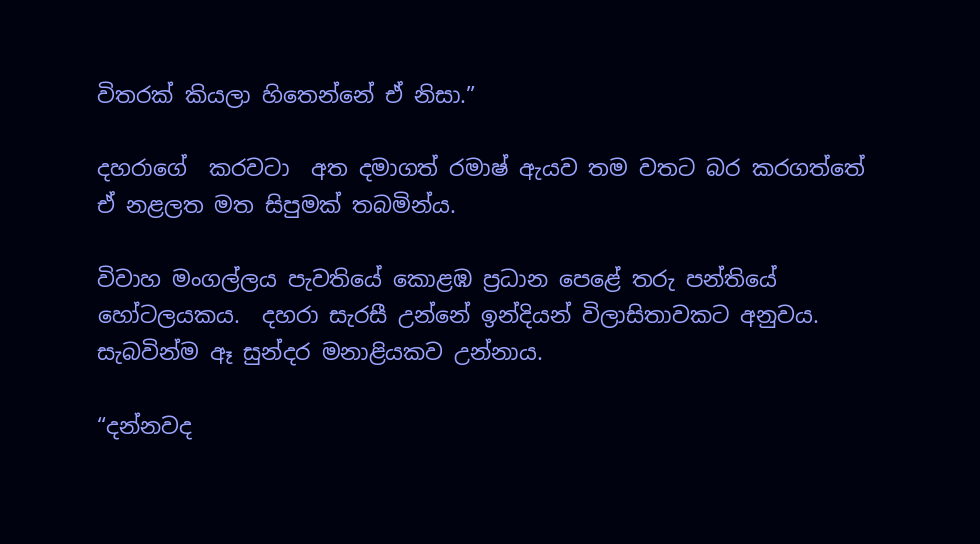විතරක් කියලා හිතෙන්නේ ඒ නිසා.”

දහරාගේ  කරවටා  අත දමාගත් රමාෂ් ඇයව තම වතට බර කරගත්තේ ඒ නළලත මත සිපුමක් තබමින්ය.

විවාහ මංගල්ලය පැවතියේ කොළඹ ප්‍රධාන පෙළේ තරු පන්තියේ හෝටලයකය.  දහරා සැරසී උන්නේ ඉන්දියන් විලාසිතාවකට අනුවය. සැබවින්ම ඈ සුන්දර මනාළියකව උන්නාය.

“දන්නවද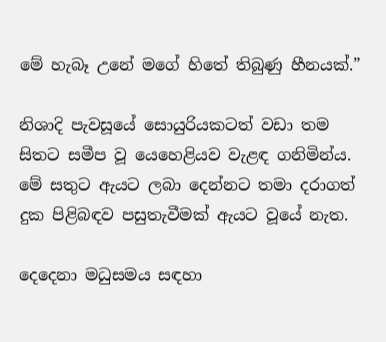මේ හැබෑ උනේ මගේ හිතේ තිබුණු හීනයක්.”

නිශාදි පැවසූයේ සොයුරියකටත් වඩා තම සිතට සමීප වූ යෙහෙළියව වැළඳ ගනිමින්ය. මේ සතුට ඇයට ලබා දෙන්නට තමා දරාගත් දුක පිළිබඳව පසුතැවීමක් ඇයට වූයේ නැත.

දෙදෙනා මධුසමය සඳහා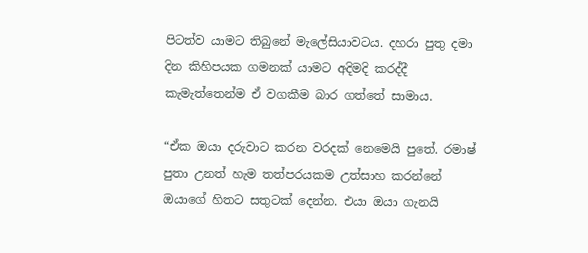පිටත්ව යාමට තිබුනේ මැලේසියාවටය. දහරා පුතු දමා දින කිහිපයක ගමනක් යාමට අදිමදි කරද්දී කැමැත්තෙන්ම ඒ වගකීම බාර ගත්තේ සාමාය.

“ඒක ඔයා දරුවාට කරන වරදක් නෙමෙයි පුතේ. රමාෂ් පුතා උනත් හැම තත්පරයකම උත්සාහ කරන්නේ ඔයාගේ හිතට සතුටක් දෙන්න. එයා ඔයා ගැනයි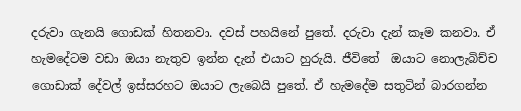දරුවා ගැනයි ගොඩක් හිතනවා. දවස් පහයිනේ පුතේ. දරුවා දැන් කෑම කනවා. ඒ හැමදේටම වඩා ඔයා නැතුව ඉන්න දැන් එයාට හුරුයි. ජීවිතේ  ඔයාට නොලැබිච්ච ගොඩාක් දේවල් ඉස්සරහට ඔයාට ලැබෙයි පුතේ. ඒ හැමදේම සතුටින් බාරගන්න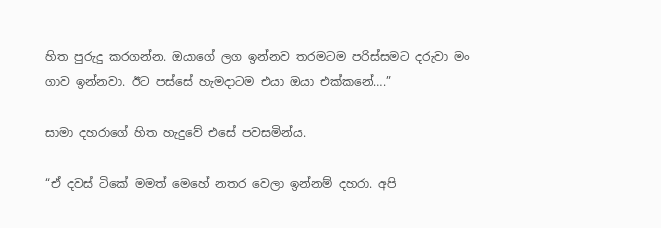හිත පුරුදු කරගන්න. ඔයාගේ ලග ඉන්නව තරමටම පරිස්සමට දරුවා මං ගාව ඉන්නවා. ඊට පස්සේ හැමදාටම එයා ඔයා එක්කනේ….”

සාමා දහරාගේ හිත හැදුවේ එසේ පවසමින්ය.

“ඒ දවස් ටිකේ මමත් මෙහේ නතර වෙලා ඉන්නම් දහරා. අපි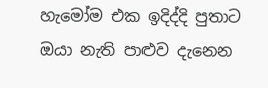හැමෝම එක ඉදිද්දි පුතාට ඔයා නැති පාළුව දැනෙන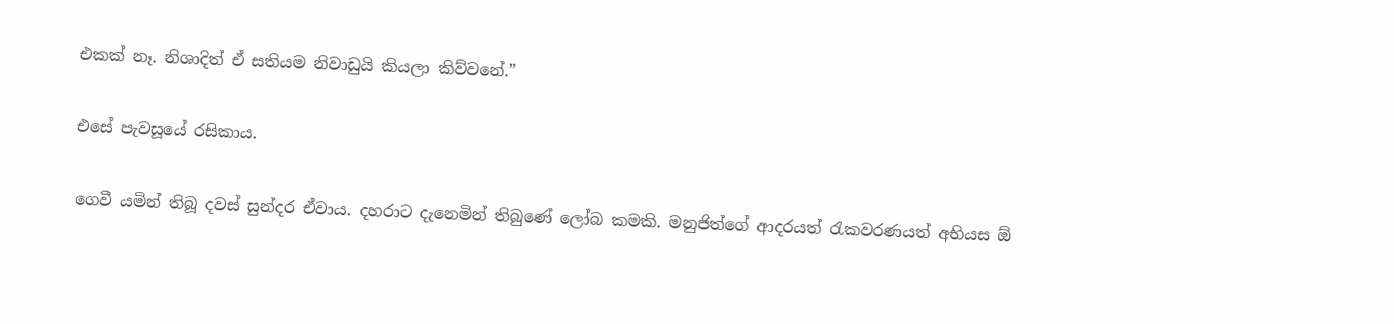එකක් නෑ. නිශාදිත් ඒ සතියම නිවාඩුයි කියලා කිව්වනේ.”

එසේ පැවසූයේ රසිකාය.

ගෙවී යමින් තිබූ දවස් සුන්දර ඒවාය. දහරාට දැනෙමින් තිබුණේ ලෝබ කමකි. මනුජිත්ගේ ආදරයත් රැකවරණයත් අභියස ඕ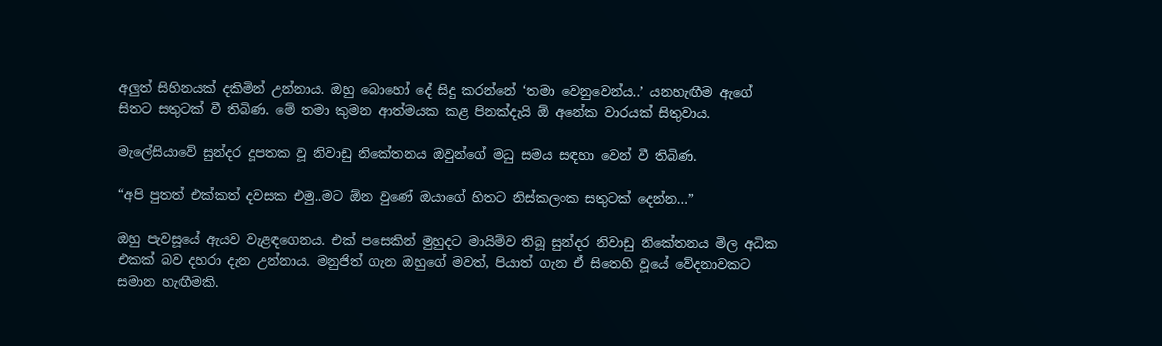අලුත් සිහිනයක් දකිමින් උන්නාය. ඔහු බොහෝ දේ සිදු කරන්නේ ‘තමා වෙනුවෙන්ය..’ යනහැඟීම ඇගේ සිතට සතුටක් වී තිබිණ. මේ තමා කුමන ආත්මයක කළ පිනක්දැයි ඕ අනේක වාරයක් සිතුවාය.

මැලේසියාවේ සුන්දර දූපතක වූ නිවාඩු නිකේතනය ඔවුන්ගේ මධු සමය සඳහා වෙන් වී තිබිණ.

“අපි පුතත් එක්කත් දවසක එමු..මට ඕන වුණේ ඔයාගේ හිතට නිස්කලංක සතුටක් දෙන්න…”

ඔහු පැවසූයේ ඇයව වැළඳගෙනය. එක් පසෙකින් මුහුදට මායිම්ව තිබූ සුන්දර නිවාඩු නිකේතනය මිල අධික එකක් බව දහරා දැන උන්නාය. මනුජිත් ගැන ඔහුගේ මවත්, පියාත් ගැන ඒ සිතෙහි වූයේ වේදනාවකට සමාන හැඟීමකි.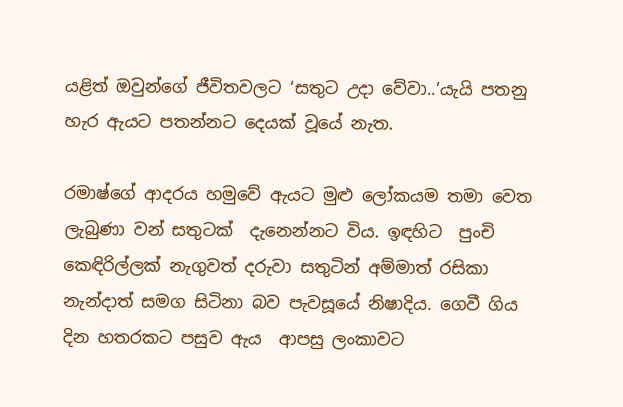යළිත් ඔවුන්ගේ ජීවිතවලට ‘සතුට උදා වේවා..’යැයි පතනු හැර ඇයට පතන්නට දෙයක් වූයේ නැත.

රමාෂ්ගේ ආදරය හමුවේ ඇයට මුළු ලෝකයම තමා වෙත ලැබුණා වන් සතුටක්  දැනෙන්නට විය. ඉඳහිට  පුංචි කෙඳිරිල්ලක් නැගුවත් දරුවා සතුටින් අම්මාත් රසිකා නැන්දාත් සමග සිටිනා බව පැවසූයේ නිෂාදිය. ගෙවී ගිය දින හතරකට පසුව ඇය  ආපසු ලංකාවට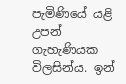පැමිණියේ යළි උපන් ගැහැණියක විලසින්ය. ඉන්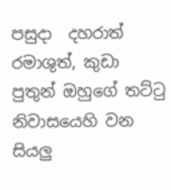පසුදා  දහරාත් රමාශුත්, කුඩා පුතුන් ඔහුගේ තට්ටු නිවාසයෙහි වන සියලු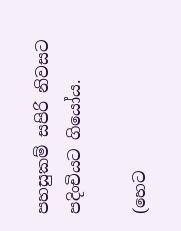පහසුකම් සපිරි නිවසට පදිංචියට ගියෝය.

(හෙට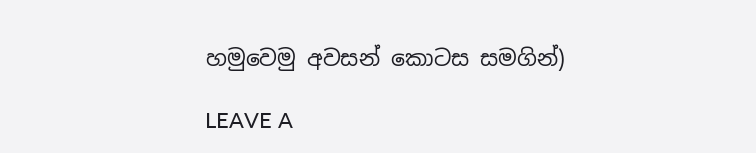හමුවෙමු අවසන් කොටස සමගින්)

LEAVE A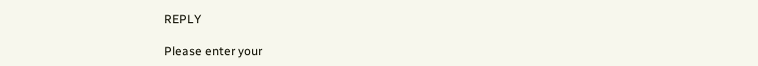REPLY

Please enter your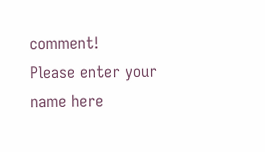comment!
Please enter your name here